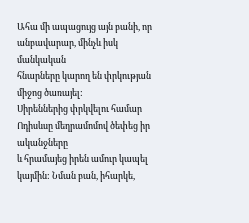Ահա մի ապացույց այն բանի, որ անբավարար, մինչև իսկ մանկական
հնարները կարող են փրկության միջոց ծառայել:
Սիրեններից փրկվելու համար Ոդիսևսը մեղրամոմով ծեփեց իր ականջները
և հրամայեց իրեն ամուր կապել կայմին: Նման բան, իհարկե,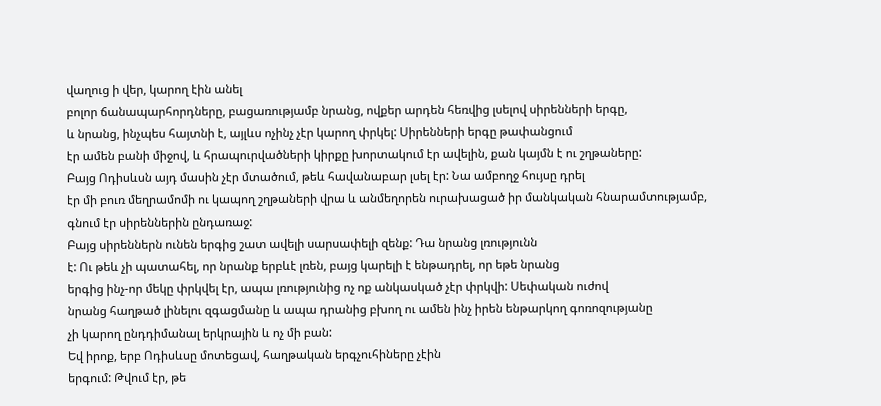վաղուց ի վեր, կարող էին անել
բոլոր ճանապարհորդները, բացառությամբ նրանց, ովքեր արդեն հեռվից լսելով սիրենների երգը,
և նրանց, ինչպես հայտնի է, այլևս ոչինչ չէր կարող փրկել: Սիրենների երգը թափանցում
էր ամեն բանի միջով, և հրապուրվածների կիրքը խորտակում էր ավելին, քան կայմն է ու շղթաները:
Բայց Ոդիսևսն այդ մասին չէր մտածում, թեև հավանաբար լսել էր: Նա ամբողջ հույսը դրել
էր մի բուռ մեղրամոմի ու կապող շղթաների վրա և անմեղորեն ուրախացած իր մանկական հնարամտությամբ,
գնում էր սիրեններին ընդառաջ:
Բայց սիրեններն ունեն երգից շատ ավելի սարսափելի զենք: Դա նրանց լռությունն
է: Ու թեև չի պատահել, որ նրանք երբևէ լռեն, բայց կարելի է ենթադրել, որ եթե նրանց
երգից ինչ-որ մեկը փրկվել էր, ապա լռությունից ոչ ոք անկասկած չէր փրկվի: Սեփական ուժով
նրանց հաղթած լինելու զգացմանը և ապա դրանից բխող ու ամեն ինչ իրեն ենթարկող գոռոզությանը
չի կարող ընդդիմանալ երկրային և ոչ մի բան:
Եվ իրոք, երբ Ոդիսևսը մոտեցավ, հաղթական երգչուհիները չէին
երգում: Թվում էր, թե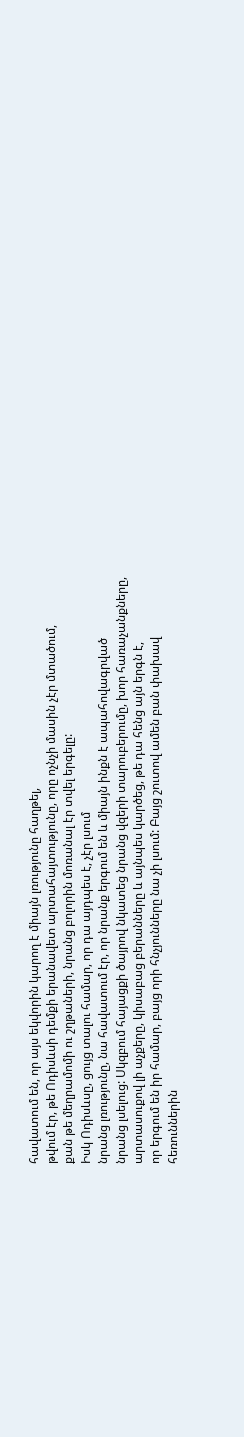հավատում են, որ այս եկվորին կարող է միայն լռությունը հաղթել,
թվում էր, թե Ոդիսևսի դեմքի երանավետ արտահայտությունը, որը ոչնչի մասին չէր մտածում,
քան թե մեղրամոմի ու շղթաների, նրանց բոլորին մոռանալ էր տվել երգելը:
Իսկ Ոդիսևսը, ցույց տալու համար, որ դա այդպես է, չէր լսում
նրանց լռությունը, նա հավատում էր, որ նրանք երգում են և միայն ինքն է ապահովագրված
նրանց լսելուց: Սկզբում հայացքի ծայրով նկատեց նրանց վզերի տարուբերումը, խոր հառաչանքները,
արտասուքով լի աչքերը, կիսաբաց բերանները և այնպես կարծեց, թե դա հենց այն երգն է,
որ երգում են իր համար, բայց որի հնչյունները նա չի լսում: Բայց շուտով ամեն բան փախավ
հեռուններին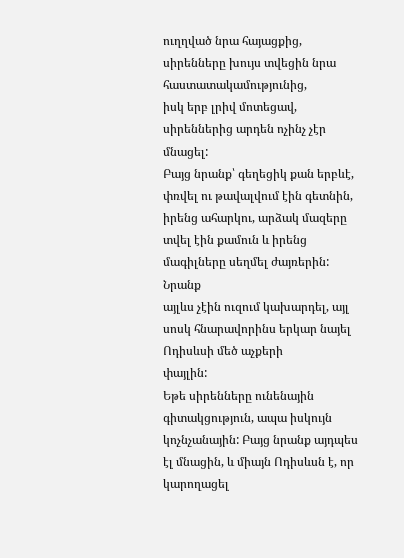ուղղված նրա հայացքից, սիրենները խույս տվեցին նրա հաստատակամությունից,
իսկ երբ լրիվ մոտեցավ, սիրեններից արդեն ոչինչ չէր մնացել:
Բայց նրանք՝ գեղեցիկ քան երբևէ, փռվել ու թավալվում էին գետնին,
իրենց ահարկու, արձակ մազերը տվել էին քամուն և իրենց մագիլները սեղմել ժայռերին: Նրանք
այլևս չէին ուզում կախարդել, այլ սոսկ հնարավորինս երկար նայել Ոդիսևսի մեծ աչքերի
փայլին:
Եթե սիրենները ունենային գիտակցություն, ապա իսկույն կոչնչանային: Բայց նրանք այդպես էլ մնացին, և միայն Ոդիսևսն է, որ կարողացել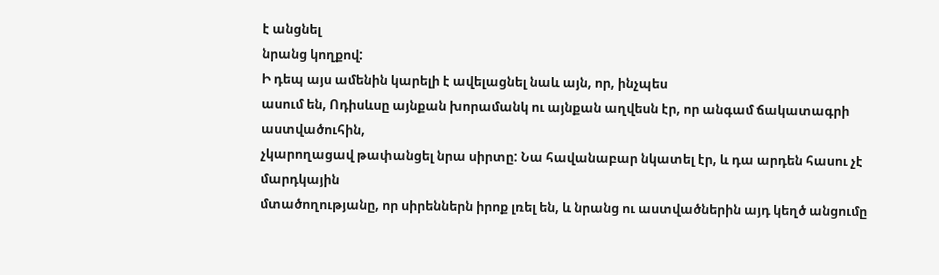է անցնել
նրանց կողքով:
Ի դեպ այս ամենին կարելի է ավելացնել նաև այն, որ, ինչպես
ասում են, Ոդիսևսը այնքան խորամանկ ու այնքան աղվեսն էր, որ անգամ ճակատագրի աստվածուհին,
չկարողացավ թափանցել նրա սիրտը: Նա հավանաբար նկատել էր, և դա արդեն հասու չէ մարդկային
մտածողությանը, որ սիրեններն իրոք լռել են, և նրանց ու աստվածներին այդ կեղծ անցումը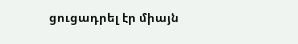ցուցադրել էր միայն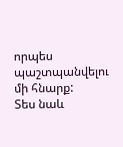որպես պաշտպանվելու մի հնարք:
Տես նաև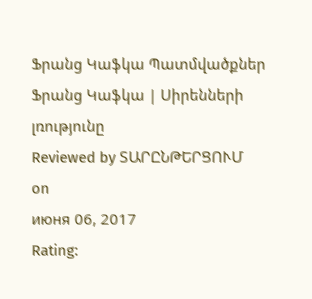Ֆրանց Կաֆկա Պատմվածքներ
Ֆրանց Կաֆկա | Սիրենների լռությունը
Reviewed by ՏԱՐԸՆԹԵՐՑՈՒՄ
on
июня 06, 2017
Rating: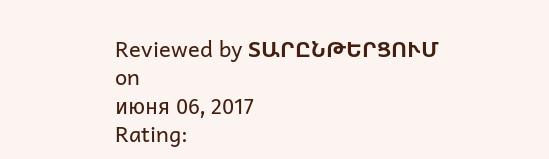Reviewed by ՏԱՐԸՆԹԵՐՑՈՒՄ
on
июня 06, 2017
Rating: